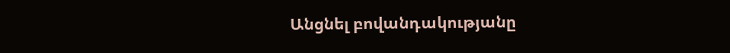Անցնել բովանդակությանը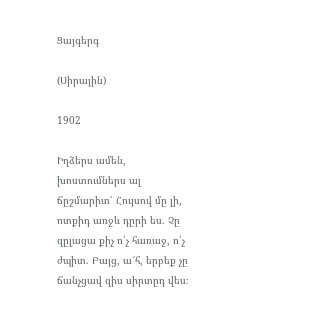Ցայգերգ

(Սիրային)

1902

Իղձերս ամեն, խոստումներս ալ ճըշմարիտ՝ Հույսով մը լի, ոտքիդ առջև դըրի ես. Չը զըլացա քիչ ո՛չ հառաջ, ո՛չ ժպիտ. Բայց, ա՜հ, երբեք չը ճանչցավ զիս սիրտըդ վես։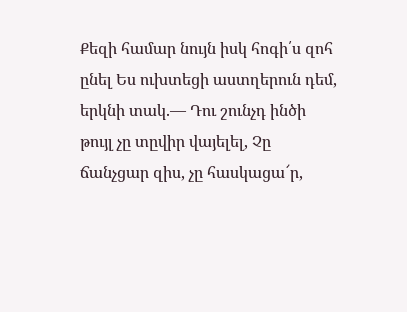Քեզի համար նույն իսկ հոգի՛ս զոհ ընել Ես ուխտեցի աստղերուն դեմ, երկնի տակ.— Դու շունչդ ինծի թույլ չը տըվիր վայելել, Չը ճանչցար զիս, չը հասկացա՜ր,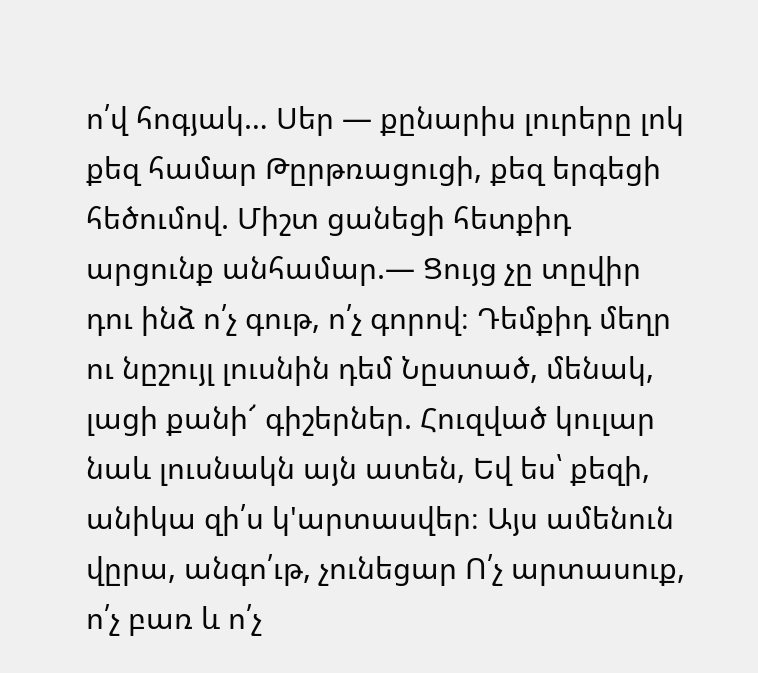ո՛վ հոգյակ… Սեր — քընարիս լուրերը լոկ քեզ համար Թըրթռացուցի, քեզ երգեցի հեծումով. Միշտ ցանեցի հետքիդ արցունք անհամար.— Ցույց չը տըվիր դու ինձ ո՛չ գութ, ո՛չ գորով։ Դեմքիդ մեղր ու նըշույլ լուսնին դեմ Նըստած, մենակ, լացի քանի՜ գիշերներ. Հուզված կուլար նաև լուսնակն այն ատեն, Եվ ես՝ քեզի, անիկա զի՛ս կ'արտասվեր։ Այս ամենուն վըրա, անգո՛ւթ, չունեցար Ո՛չ արտասուք, ո՛չ բառ և ո՛չ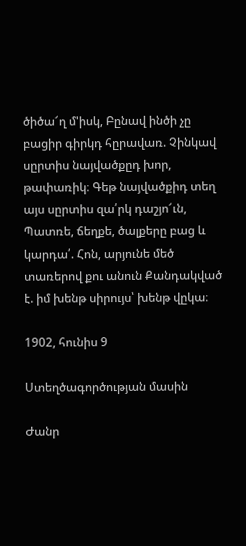ծիծա՜ղ մ'իսկ, Բընավ ինծի չը բացիր գիրկդ հըրավառ. Չինկավ սըրտիս նայվածքըդ խոր, թափառիկ։ Գեթ նայվածքիդ տեղ այս սըրտիս զա՛րկ դաշյո՜ւն, Պատռե, ճեղքե, ծալքերը բաց և կարդա՛. Հոն, արյունե մեծ տառերով քու անուն Քանդակված է. իմ խենթ սիրույս՝ խենթ վըկա։

1902, հունիս 9

Ստեղծագործության մասին

Ժանր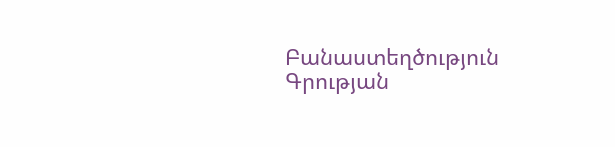Բանաստեղծություն
Գրության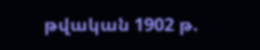թվական 1902 թ.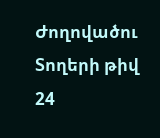Ժողովածու
Տողերի թիվ 24